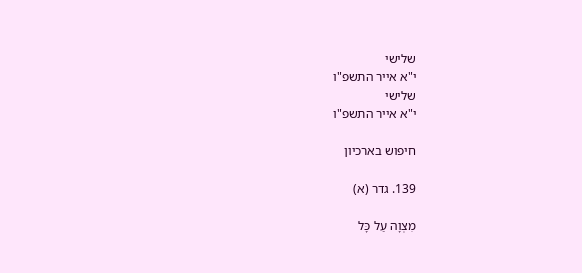שלישי
י"א אייר התשפ"ו
שלישי
י"א אייר התשפ"ו

חיפוש בארכיון

139. גדר (א)

מִצְוָה עַל כָּל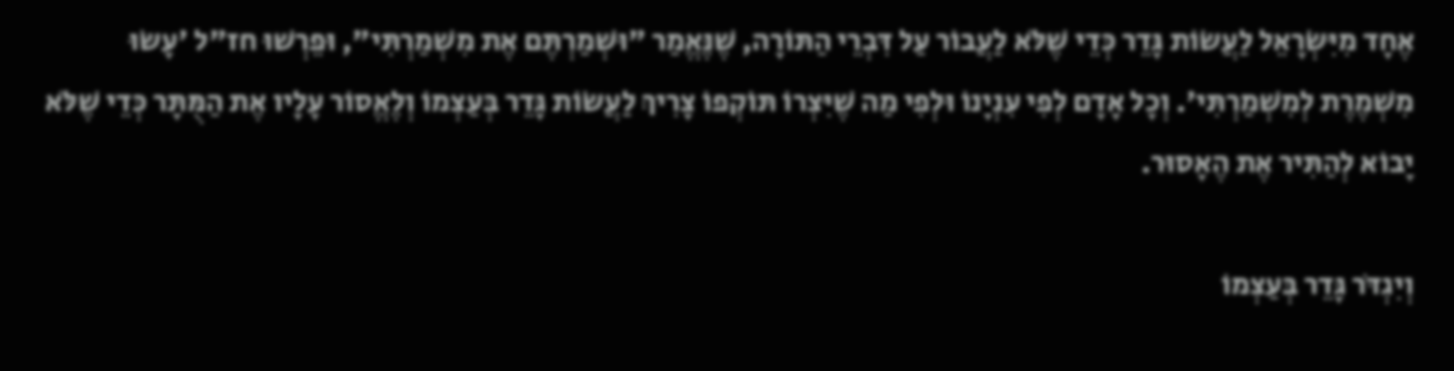אֶחָד מִיִּשְׂרָאֵל לַעֲשׂוֹת גָּדֵר כְּדֵי שֶׁלֹּא לַעֲבוֹר עַל דִּבְרֵי הַתּוֹרָה, שֶׁנֶּאֱמַר "וּשְׁמַרְתֶּם אֶת מִשְׁמַרְתִּי", וּפֵרְשׁוּ חז"ל 'עָשׂוּ מִשְׁמֶרֶת לְמִשְׁמַרְתִּי'. וְכָל אָדָם לְפִי עִנְיָנוֹ וּלְפִי מַה שֶׁיִּצְרוֹ תּוֹקְפוֹ צָרִיךְ לַעֲשׂוֹת גָּדֵר בְּעַצְמוֹ וְלֶאֱסוֹר עָלָיו אֶת הַמֻּתָּר כְּדֵי שֶׁלֹּא יָבוֹא לְהַתִּיר אֶת הֶאָסוּר.

וְיִגְדֹּר גָּדֵר בְּעַצְמוֹ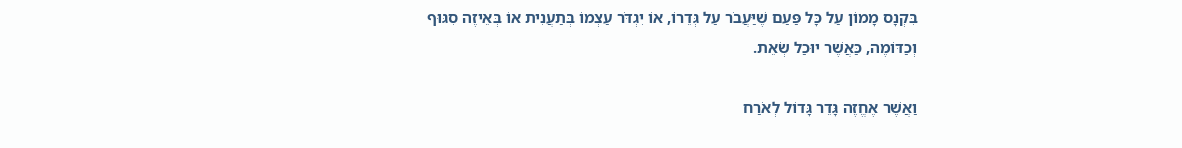בִּקְנָס מָמוֹן עַל כָּל פַּעַם שֶׁיַּעֲבֹר עַל גְּדֵרוֹ, אוֹ יִגְדֹּר עַצְמוֹ בְּתַעֲנִית אוֹ בְּאֵיזֶה סִגּוּף וְכַדּוֹמֶה, כַּאֲשֶׁר יוּכַל שְׂאֵת.

וַאֲשֶׁר אֶחֱזֶה גָּדֵר גָּדוֹל לְאֹרַח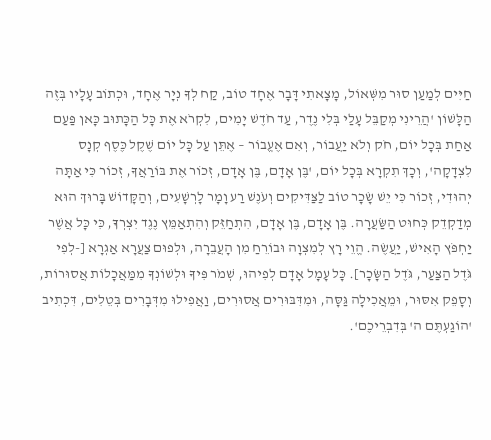חַיִּים לְמַעַן סוּר מִשְּׁאוֹל, מָצָאתִי דָּבָר אֶחָד טוֹב, קַח לְךָ נְיָר אֶחָד, וּכְתוֹב עָלָיו בְּזֶה הַלָּשׁוֹן 'הֲרֵינִי מְקַבֵּל עָלַי בְּלִי נֶדֶר, עַד חֹדֶשׁ יָמִים, לִקְרֹא אֶת כָּל הַכָּתוּב כָּאן פַּעַם אַחַת בְּכָל יוֹם, חֹק וְלֹא יַעֲבוֹר, וְאִם אֶעֱבוֹר – אֶתֵּן עַל כָּל יוֹם שֶׁקֶל כֶּסֶף קְנָס לִצְדָקָה', וְכָךְ תִקְרָא בְּכָל יוֹם, 'בֶּן אָדָם, בֶּן אָדָם, זְכוֹר אֶת בּוֹרַאֲךָ, זְכוֹר כִּי אַתָּה יְהוּדִי, זְכוֹר כִּי יֵשׁ שָׂכָר טוֹב לַצַּדִּיקִים וְעֹנֶשׁ רַע וָמָר לָרְשָׁעִים, וְהַקָּדוֹשׁ בָּרוּךְ הוּא מְדַקְדֵק כְּחוּט הַשַּׂעֲרָה. בֶּן אָדָם, בֶּן אָדָם, הִתְחַזֵּק וְהִתְאַמֵּץ נֶגֶד יִצְרְךָ, כִּי כָּל אֲשֶׁר יַחְפֹּץ הָאִישׁ, יַעֲשֶׂה. הֱוֵי רָץ לְמִצְוָה וּבוֹרֵחַ מִן הָעֲבֵרָה, וּלְפוּם צַעֲרָא אַגְרָא [-לְפִי גֹּדֶל הַצַּעַר, גֹּדֶל הַשָּׂכָר]. כָּל עָמָל אָדָם לְפִיהוּ, שְׁמֹר פִּיךָ וּלְשׁוֹנְךָ מִמַּאֲכָלוֹת אֲסוּרוֹת, וְסָפֵק אִסּוּר, וּמֵאֲכִילָה גַּסָּה, וּמִדִּבּוּרִים אֲסוּרִים, וַאֲפִילוּ מִדְּבָרִים בְּטֵלִים, דִּכְתִיב 'הוֹגַעְתֶּם ה' בְּדִבְרֵיכֶם'.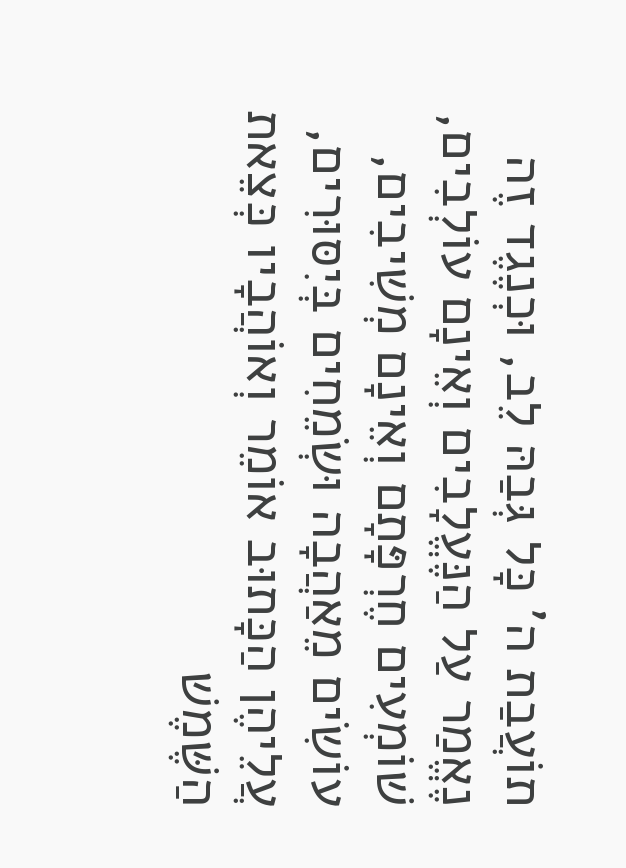תוֹעֲבַת ה' כָּל גְּבַהּ לֵב, וּכְנֶגֶד זֶה נֶאֱמַר עַל הַנֶּעֱלָבִים וְאֵינָם עוֹלְבִים, שׁוֹמְעִים חֶרְפָּתָם וְאֵינָם מְשִׁיבִים, עוֹשִׂים מֵאַהֲבָה וּשְׂמֵחִים בְּיִסּוּרִים, עֲלֵיהֶן הַכָּתוּב אוֹמֵר וְאוֹהֲבָיו כְּצֵאת הַשֶּׁמֶשׁ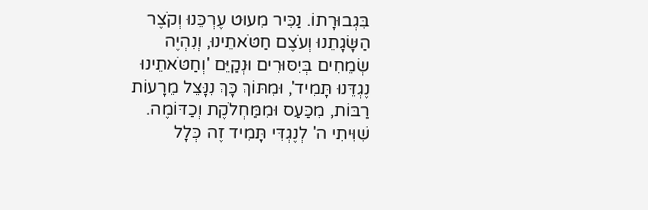בִּגְבוּרָתוֹ. נַכִּיר מִעוּט עֶרְכֵּנוּ וְקֹצֶר הַשָּׂגָתֵנוּ וְעֹצֶם חַטֹּאתֵינוּ, וְנִהְיֶה שְׂמֵחִים בְּיִסּוּרִים וּנְקַיֵּם 'וְחַטֹּאתֵינוּ נֶגְדֵּנוּ תָּמִיד', וּמִתּוֹךְ כָּךְ נִנָּצֵל מֵרָעוֹת רַבּוֹת, מִכַּעַס וּמִמַּחְלֹקֶת וְכַדּוֹמֶה. שִׁוִּיתִי ה' לְנֶגְדִּי תָּמִיד זֶה כְּלָל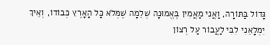גָּדוֹל בַּתּוֹרָה, וַאֲנִי מַאֲמִין בֶּאֱמוּנָה שְׁלֵמָה שֶׁמְּלֹא כָּל הָאָרֶץ כְּבוֹדוֹ, וְאֵיךְ יִמְלָאֵנִי לִבִּי לַעֲבוֹר עַל רְצוֹן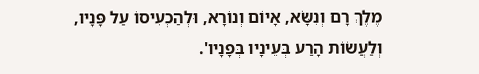מֶלֶךְ רָם וְנִשָּׂא, אָיוֹם וְנוֹרָא, וּלְהַכְעִיסוֹ עַל פָּנָיו, וְלַעֲשׂוֹת הָרַע בְּעֵינָיו בְּפָנָיו'.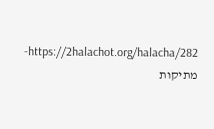https://2halachot.org/halacha/282-מתיקות